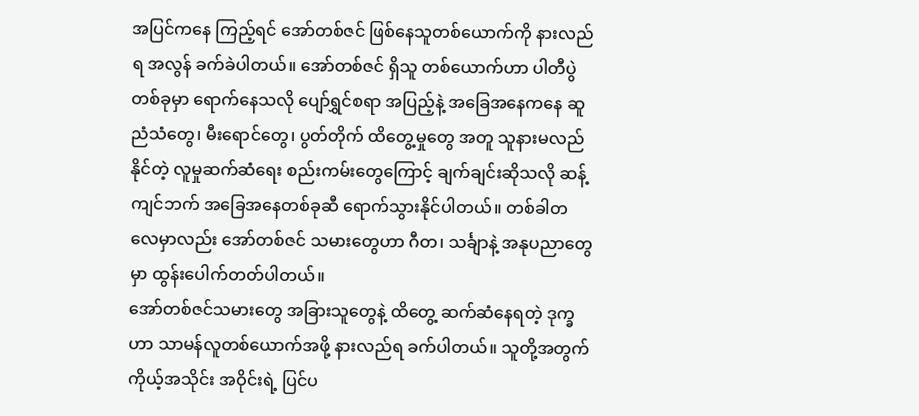အပြင်ကနေ ကြည့်ရင် အော်တစ်ဇင် ဖြစ်နေသူတစ်ယောက်ကို နားလည်ရ အလွန် ခက်ခဲပါတယ်။ အော်တစ်ဇင် ရှိသူ တစ်ယောက်ဟာ ပါတီပွဲတစ်ခုမှာ ရောက်နေသလို ပျော်ရွှင်စရာ အပြည့်နဲ့ အခြေအနေကနေ ဆူညံသံတွေ၊ မီးရောင်တွေ၊ ပွတ်တိုက် ထိတွေ့မှုတွေ အတူ သူနားမလည်နိုင်တဲ့ လူမှုဆက်ဆံရေး စည်းကမ်းတွေကြောင့် ချက်ချင်းဆိုသလို ဆန့်ကျင်ဘက် အခြေအနေတစ်ခုဆီ ရောက်သွားနိုင်ပါတယ်။ တစ်ခါတလေမှာလည်း အော်တစ်ဇင် သမားတွေဟာ ဂီတ၊ သင်္ချာနဲ့ အနုပညာတွေမှာ ထွန်းပေါက်တတ်ပါတယ်။
အော်တစ်ဇင်သမားတွေ အခြားသူတွေနဲ့ ထိတွေ့ ဆက်ဆံနေရတဲ့ ဒုက္ခဟာ သာမန်လူတစ်ယောက်အဖို့ နားလည်ရ ခက်ပါတယ်။ သူတို့အတွက် ကိုယ့်အသိုင်း အဝိုင်းရဲ့ ပြင်ပ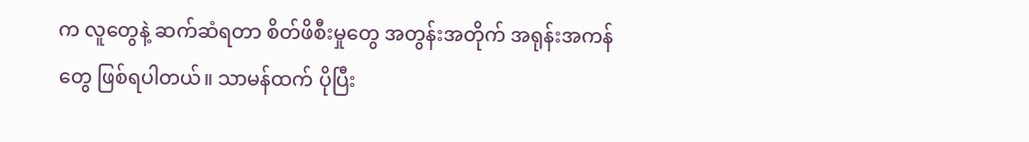က လူတွေနဲ့ ဆက်ဆံရတာ စိတ်ဖိစီးမှုတွေ အတွန်းအတိုက် အရုန်းအကန်တွေ ဖြစ်ရပါတယ်။ သာမန်ထက် ပိုပြီး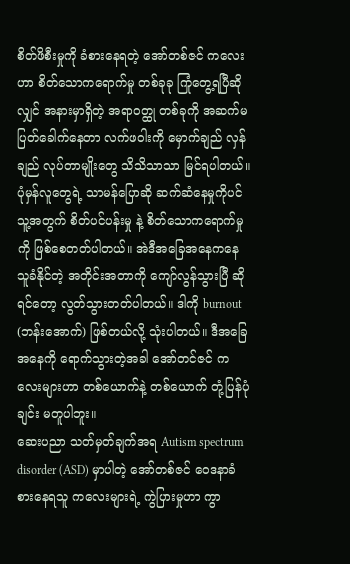စိတ်ဖိစီးမှုကို ခံစားနေရတဲ့ အော်တစ်ဇင် ကလေးဟာ စိတ်သောကရောက်မှု တစ်ခုခု ကြုံတွေ့ရပြီဆိုလျှင် အနားမှာရှိတဲ့ အရာဝတ္ထု တစ်ခုကို အဆက်မပြတ်ခေါက်နေတာ လက်ဖဝါးကို မှောက်ချည် လှန်ချည် လုပ်တာမျိုးတွေ သိသိသာသာ မြင်ရပါတယ်။ ပုံမှန်လူတွေရဲ့ သာမန်ပြောဆို ဆက်ဆံနေမှုကိုပင် သူ့အတွက် စိတ်ပင်ပန်းမှု နဲ့ စိတ်သောကရောက်မှုကို ဖြစ်စေတတ်ပါတယ်။ အဲဒီအခြေအနေကနေ သူခံနိုင်တဲ့ အတိုင်းအတာကို ကျော်လွန်သွားပြီ ဆိုရင်တော့ လွတ်သွားတတ်ပါတယ်။ ဒါကို burnout (ဘန်းအောက်) ဖြစ်တယ်လို့ သုံးပါတယ်။ ဒီအခြေအနေကို ရောက်သွားတဲ့အခါ အော်တင်ဇင် ကလေးများဟာ တစ်ယောက်နဲ့ တစ်ယောက် တုံ့ပြန်ပုံချင်း မတူပါဘူး။
ဆေးပညာ သတ်မှတ်ချက်အရ Autism spectrum disorder (ASD) မှာပါတဲ့ အော်တစ်ဇင် ဝေဒနာခံစားနေရသူ ကလေးများရဲ့ ကွဲပြားမှုဟာ ကွာ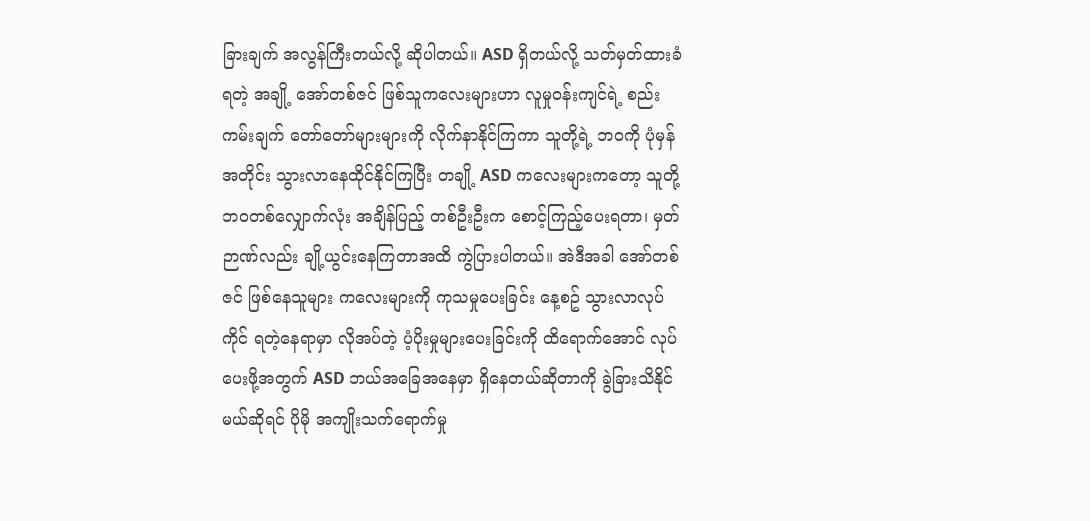ခြားချက် အလွန်ကြီးတယ်လို့ ဆိုပါတယ်။ ASD ရှိတယ်လို့ သတ်မှတ်ထားခံရတဲ့ အချို့ အော်တစ်ဇင် ဖြစ်သူကလေးများဟာ လူမှုဝန်းကျင်ရဲ့ စည်းကမ်းချက် တော်တော်များများကို လိုက်နာနိုင်ကြကာ သူတို့ရဲ့ ဘဝကို ပုံမှန်အတိုင်း သွားလာနေထိုင်နိုင်ကြပြီး တချို့ ASD ကလေးများကတော့ သူတို့ဘဝတစ်လျှောက်လုံး အချိန်ပြည့် တစ်ဦးဦးက စောင့်ကြည့်ပေးရတာ၊ မှတ်ဉာဏ်လည်း ချို့ယွင်းနေကြတာအထိ ကွဲပြားပါတယ်။ အဲဒီအခါ အော်တစ်ဇင် ဖြစ်နေသူများ ကလေးများကို ကုသမှုပေးခြင်း နေ့စဥ် သွားလာလုပ်ကိုင် ရတဲ့နေရာမှာ လိုအပ်တဲ့ ပံ့ပိုးမှုများပေးခြင်းကို ထိရောက်အောင် လုပ်ပေးဖို့အတွက် ASD ဘယ်အခြေအနေမှာ ရှိနေတယ်ဆိုတာကို ခွဲခြားသိနိုင်မယ်ဆိုရင် ပိုမို အကျိုးသက်ရောက်မှု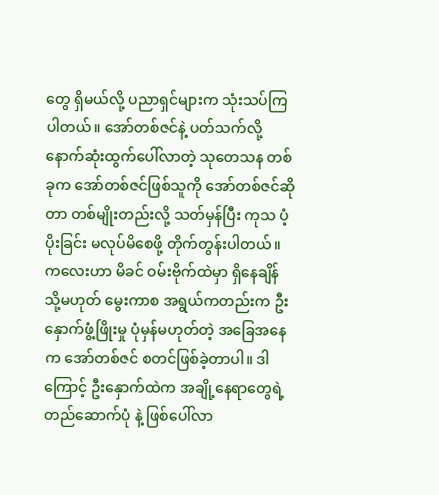တွေ ရှိမယ်လို့ ပညာရှင်များက သုံးသပ်ကြပါတယ်။ အော်တစ်ဇင်နဲ့ ပတ်သက်လို့ နောက်ဆုံးထွက်ပေါ်လာတဲ့ သုတေသန တစ်ခုက အော်တစ်ဇင်ဖြစ်သူကို အော်တစ်ဇင်ဆိုတာ တစ်မျိုးတည်းလို့ သတ်မှန်ပြီး ကုသ ပံ့ပိုးခြင်း မလုပ်မိစေဖို့ တိုက်တွန်းပါတယ်။
ကလေးဟာ မိခင် ဝမ်းဗိုက်ထဲမှာ ရှိနေချိန် သို့မဟုတ် မွေးကာစ အရွယ်ကတည်းက ဦးနှောက်ဖွံ့ဖြိုးမှု ပုံမှန်မဟုတ်တဲ့ အခြေအနေက အော်တစ်ဇင် စတင်ဖြစ်ခဲ့တာပါ။ ဒါကြောင့် ဦးနှောက်ထဲက အချို့နေရာတွေရဲ့ တည်ဆောက်ပုံ နဲ့ ဖြစ်ပေါ်လာ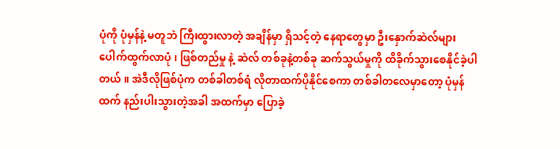ပုံကို ပုံမှန်နဲ့ မတူဘဲ ကြီးထွားလာတဲ့ အချိန်မှာ ရှိသင့်တဲ့ နေရာတွေမှာ ဦးနှောက်ဆဲလ်များ ပေါက်ထွက်လာပုံ၊ ဖြစ်တည်မှု နဲ့ ဆဲလ် တစ်ခုနဲ့တစ်ခု ဆက်သွယ်မှုကို ထိခိုက်သွားစေနိုင်ခဲ့ပါတယ်။ အဲဒီလိုဖြစ်ပုံက တစ်ခါတစ်ရံ လိုတာထက်ပိုနိုင်စေကာ တစ်ခါတလေမှာတော့ ပုံမှန်ထက် နည်းပါးသွားတဲ့အခါ အထက်မှာ ပြောခဲ့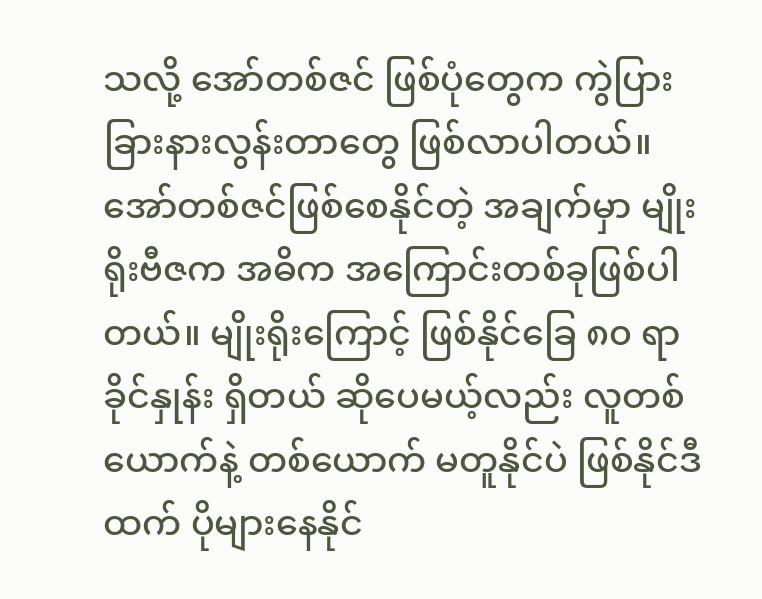သလို့ အော်တစ်ဇင် ဖြစ်ပုံတွေက ကွဲပြား ခြားနားလွန်းတာတွေ ဖြစ်လာပါတယ်။
အော်တစ်ဇင်ဖြစ်စေနိုင်တဲ့ အချက်မှာ မျိုးရိုးဗီဇက အဓိက အကြောင်းတစ်ခုဖြစ်ပါတယ်။ မျိုးရိုးကြောင့် ဖြစ်နိုင်ခြေ ၈၀ ရာခိုင်နှုန်း ရှိတယ် ဆိုပေမယ့်လည်း လူတစ်ယောက်နဲ့ တစ်ယောက် မတူနိုင်ပဲ ဖြစ်နိုင်ဒီထက် ပိုများနေနိုင်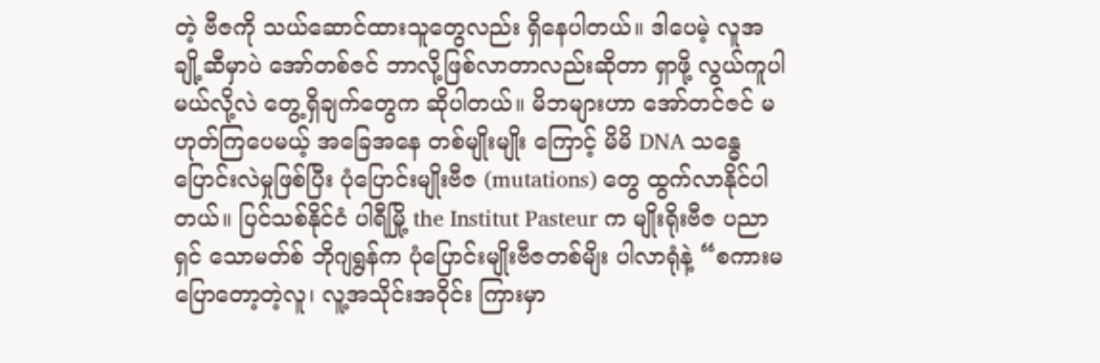တဲ့ ဗီဇကို သယ်ဆောင်ထားသူတွေလည်း ရှိနေပါတယ်။ ဒါပေမဲ့ လူအချို့ဆီမှာပဲ အော်တစ်ဇင် ဘာလို့ဖြစ်လာတာလည်းဆိုတာ ရှာဖို့ လွယ်ကူပါမယ်လို့လဲ တွေ့ရှိချက်တွေက ဆိုပါတယ်။ မိဘများဟာ အော်တင်ဇင် မဟုတ်ကြပေမယ့် အခြေအနေ တစ်မျိုးမျိုး ကြောင့် မိမိ DNA သန္ဓေပြောင်းလဲမှုဖြစ်ပြီး ပုံပြောင်းမျိုးဗီဇ (mutations) တွေ ထွက်လာနိုင်ပါတယ်။ ပြင်သစ်နိုင်ငံ ပါရီမြို့ the Institut Pasteur က မျိုးရိုးဗီဇ ပညာရှင် သောမတ်စ် ဘိုဂျရွန်က ပုံပြောင်းမျိုးဗီဇတစ်မျိး ပါလာရုံနဲ့ “စကားမပြောတော့တဲ့လူ၊ လူ့အသိုင်းအဝိုင်း ကြားမှာ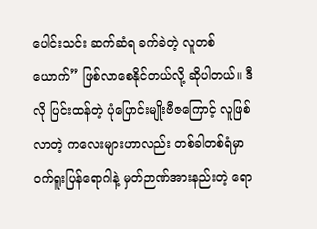ပေါင်းသင်း ဆက်ဆံရ ခက်ခဲတဲ့ လူတစ်ယောက်” ဖြစ်လာစေနိုင်တယ်လို့ ဆိုပါတယ်။ ဒီလို ပြင်းထန်တဲ့ ပုံပြောင်းမျိုးဗီဇကြောင့် လူဖြစ်လာတဲ့ ကလေးများဟာလည်း တစ်ခါတစ်ရံမှာ ဝက်ရူးပြန်ရောဂါနဲ့ မှတ်ဉာဏ်အားနည်းတဲ့ ရော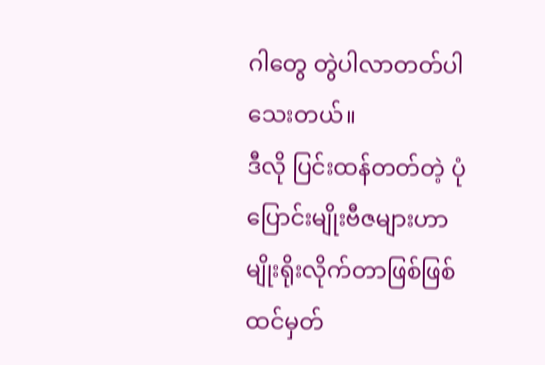ဂါတွေ တွဲပါလာတတ်ပါသေးတယ်။
ဒီလို ပြင်းထန်တတ်တဲ့ ပုံပြောင်းမျိုးဗီဇများဟာ မျိုးရိုးလိုက်တာဖြစ်ဖြစ် ထင်မှတ်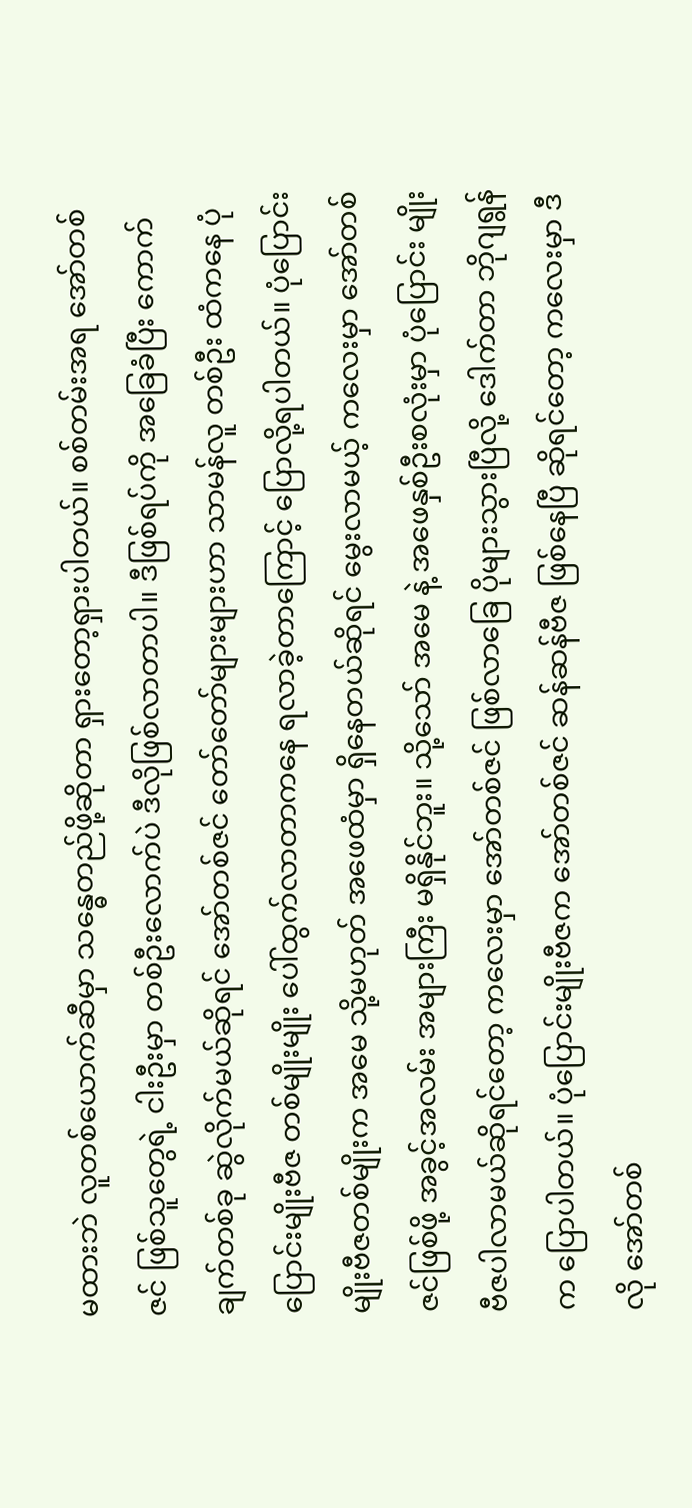မထားဘဲ လူတစ်ယောက်ဆီမှာ သန္ဓေတည်ဖို့ဆိုတာ ရှားတော့ရှားပါတယ်။ စစ်တမ်းအရ အော်တစ်ဇင် ဖြစ်သူတွေရဲ့ ငါးဦးမှာ တစ်ဦးလောက်ပဲ ဒီလိုဖြစ်လာတာပါ။ ဒီဖြစ်ရပ်ကို အခြေခံပြီး ကောက်ချက်တစ်ခု ဆွဲလိုက်မယ်ဆိုရင် အော်တစ်ဇင် တော်တော်များများဟာ သာမန်လူ တစ်ဦး ထံကနေ ပုံပြောင်းမျိုးဗီဇ တစ်မျိုးမျိုး ပေါ်ထွက်လာတာကနေ ရလာခဲ့တာကြောင့် ပြောလို့ရပါတယ်။ ပုံပြောင်းမျိုးဗီဇတစ်မျိုးက အမေ သို့မဟုတ် အဖေထံမှာ ရှိနေတယ်ဆိုရင် မွေးလာမယ့် ကလေးမှာ အော်တစ်ဇင်ဖြစ်ဖို့ အခွင့်အလမ်း အများကြီး မရှိနိုင်ဘူး။ သို့သော် အမေ နဲ့ အဖေနှစ်ဦးစလုံးမှာ ပုံပြောင်း မျိုးဗီဇပါလာမယ်ဆိုရင်တော့ ကလေးမှာ အော်တစ်ဇင် ဖြစ်လာခြေ ပိုများသွားပြီလို့ ဒေါက်တာ ဘိုဂျရွန်က ပြောပါတယ်။ ပုံပြောင်းမျိုးဗီဇက အော်တစ်ဇင် ဆန်ဆန်ဗီဇ ဖြစ်နေပြီ ဆိုရင်တော့ ကလေးမှာ ဒီလို အော်တစ်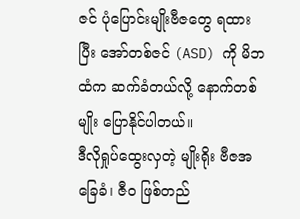ဇင် ပုံပြောင်းမျိုးဗီဇတွေ ရထားပြီး အော်တစ်ဇင် (ASD) ကို မိဘထံက ဆက်ခံတယ်လို့ နောက်တစ်မျိုး ပြောနိုင်ပါတယ်။
ဒီလိုရှုပ်ထွေးလှတဲ့ မျိုးရိုး ဗီဇအခြေခံ၊ ဇီဝ ဖြစ်တည်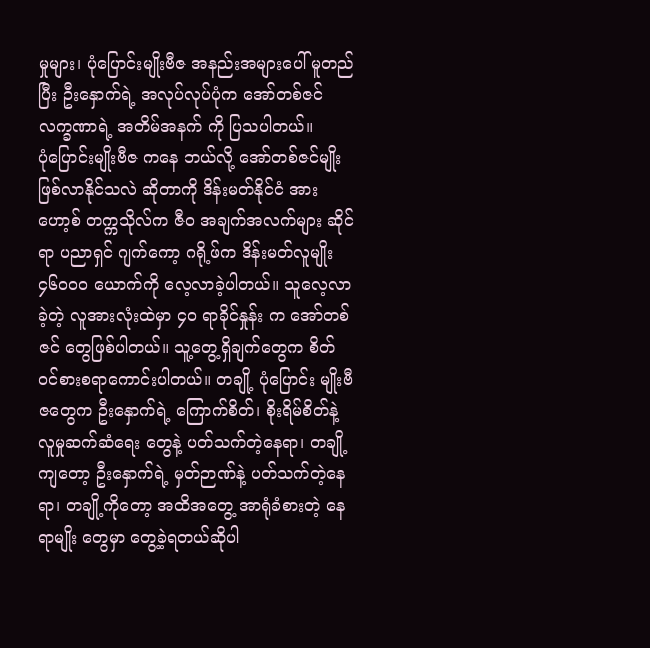မှုများ၊ ပုံပြောင်းမျိုးဗီဇ အနည်းအများပေါ် မူတည်ပြီး ဦးနှောက်ရဲ့ အလုပ်လုပ်ပုံက အော်တစ်ဇင် လက္ခဏာရဲ့ အတိမ်အနက် ကို ပြသပါတယ်။
ပုံပြောင်းမျိုးဗီဇ ကနေ ဘယ်လို့ အော်တစ်ဇင်မျိုး ဖြစ်လာနိုင်သလဲ ဆိုတာကို ဒိန်းမတ်နိုင်ငံ အားဟော့စ် တက္ကသိုလ်က ဇီဝ အချက်အလက်များ ဆိုင်ရာ ပညာရှင် ဂျက်ကော့ ဂရို့ဖ်က ဒိန်းမတ်လူမျိုး ၄၆၀၀၀ ယောက်ကို လေ့လာခဲ့ပါတယ်။ သူလေ့လာခဲ့တဲ့ လူအားလုံးထဲမှာ ၄၀ ရာခိုင်နှုန်း က အော်တစ်ဇင် တွေဖြစ်ပါတယ်။ သူ့တွေ့ရှိချက်တွေက စိတ်ဝင်စားစရာကောင်းပါတယ်။ တချို့ ပုံပြောင်း မျိုးဗီဇတွေက ဦးနှောက်ရဲ့ ကြောက်စိတ်၊ စိုးရိမ်စိတ်နဲ့ လူမှုဆက်ဆံရေး တွေနဲ့ ပတ်သက်တဲ့နေရာ၊ တချို့ကျတော့ ဦးနှောက်ရဲ့ မှတ်ဉာဏ်နဲ့ ပတ်သက်တဲ့နေရာ၊ တချို့ကိုတော့ အထိအတွေ့ အာရုံခံစားတဲ့ နေရာမျိုး တွေမှာ တွေ့ခဲ့ရတယ်ဆိုပါ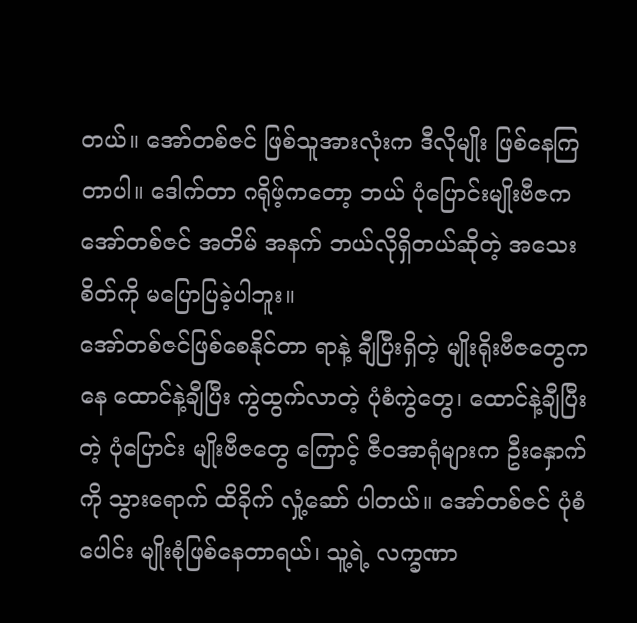တယ်။ အော်တစ်ဇင် ဖြစ်သူအားလုံးက ဒီလိုမျိုး ဖြစ်နေကြတာပါ။ ဒေါက်တာ ဂရိုဖ့်ကတော့ ဘယ် ပုံပြောင်းမျိုးဗီဇက အော်တစ်ဇင် အတိမ် အနက် ဘယ်လိုရှိတယ်ဆိုတဲ့ အသေးစိတ်ကို မပြောပြခဲ့ပါဘူး။
အော်တစ်ဇင်ဖြစ်စေနိုင်တာ ရာနဲ့ ချီပြီးရှိတဲ့ မျိုးရိုးဗီဇတွေကနေ ထောင်နဲ့ချီပြီး ကွဲထွက်လာတဲ့ ပုံစံကွဲတွေ၊ ထောင်နဲ့ချီပြီးတဲ့ ပုံပြောင်း မျိုးဗီဇတွေ ကြောင့် ဇီဝအာရုံများက ဦးနှောက်ကို သွားရောက် ထိခိုက် လှုံ့ဆော် ပါတယ်။ အော်တစ်ဇင် ပုံစံပေါင်း မျိုးစုံဖြစ်နေတာရယ်၊ သူ့ရဲ့ လက္ခဏာ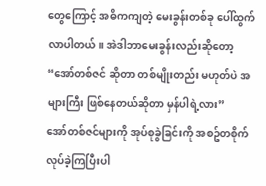တွေကြောင့် အဓိကကျတဲ့ မေးခွန်းတစ်ခု ပေါ်ထွက်လာပါတယ်။ အဲဒါဘာမေးခွန်းလည်းဆိုတော့ “အော်တစ်ဇင် ဆိုတာ တစ်မျိုးတည်း မဟုတ်ပဲ အများကြီး ဖြစ်နေတယ်ဆိုတာ မှန်ပါရဲ့လား”
အော်တစ်ဇင်များကို အုပ်စုခွဲခြင်းကို အစဥ်တစိုက် လုပ်ခဲ့ကြပြီးပါ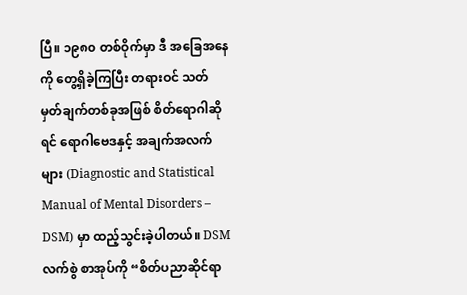ပြီ။ ၁၉၈၀ တစ်ဝိုက်မှာ ဒီ အခြေအနေကို တွေ့ရှိခဲ့ကြပြီး တရားဝင် သတ်မှတ်ချက်တစ်ခုအဖြစ် စိတ်ရောဂါဆိုရင် ရောဂါဗေဒနှင့် အချက်အလက်များ (Diagnostic and Statistical Manual of Mental Disorders – DSM) မှာ ထည့်သွင်းခဲ့ပါတယ်။ DSM လက်စွဲ စာအုပ်ကို “စိတ်ပညာဆိုင်ရာ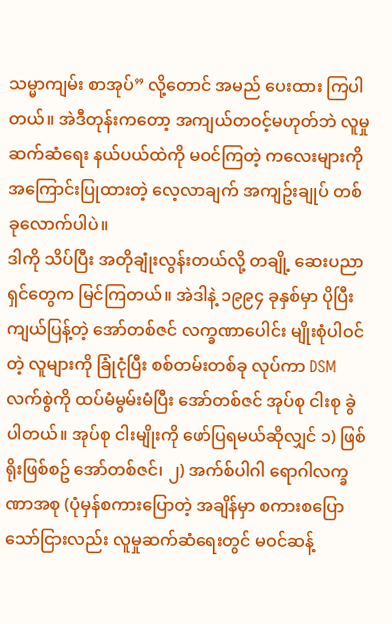သမ္မာကျမ်း စာအုပ်” လို့တောင် အမည် ပေးထား ကြပါတယ်။ အဲဒီတုန်းကတော့ အကျယ်တဝင့်မဟုတ်ဘဲ လူမှု ဆက်ဆံရေး နယ်ပယ်ထဲကို မဝင်ကြတဲ့ ကလေးများကို အကြောင်းပြုထားတဲ့ လေ့လာချက် အကျဥ်းချုပ် တစ်ခုလောက်ပါပဲ။
ဒါကို သိပ်ပြီး အတိုချုံးလွန်းတယ်လို့ တချို့ ဆေးပညာရှင်တွေက မြင်ကြတယ်။ အဲဒါနဲ့ ၁၉၉၄ ခုနှစ်မှာ ပိုပြီးကျယ်ပြန့်တဲ့ အော်တစ်ဇင် လက္ခဏာပေါင်း မျိုးစုံပါဝင်တဲ့ လူများကို ခြုံငုံပြီး စစ်တမ်းတစ်ခု လုပ်ကာ DSM လက်စွဲကို ထပ်မံမွမ်းမံပြီး အော်တစ်ဇင် အုပ်စု ငါးစု ခွဲပါတယ်။ အုပ်စု ငါးမျိုးကို ဖော်ပြရမယ်ဆိုလျှင် ၁) ဖြစ်ရိုးဖြစ်စဥ် အော်တစ်ဇင်၊ ၂) အက်စ်ပါဂါ ရောဂါလက္ခဏာအစု (ပုံမှန်စကားပြောတဲ့ အချိန်မှာ စကားစပြောသော်ငြားလည်း လူမှုဆက်ဆံရေးတွင် မဝင်ဆန့်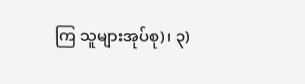ကြ သူများအုပ်စု)၊ ၃)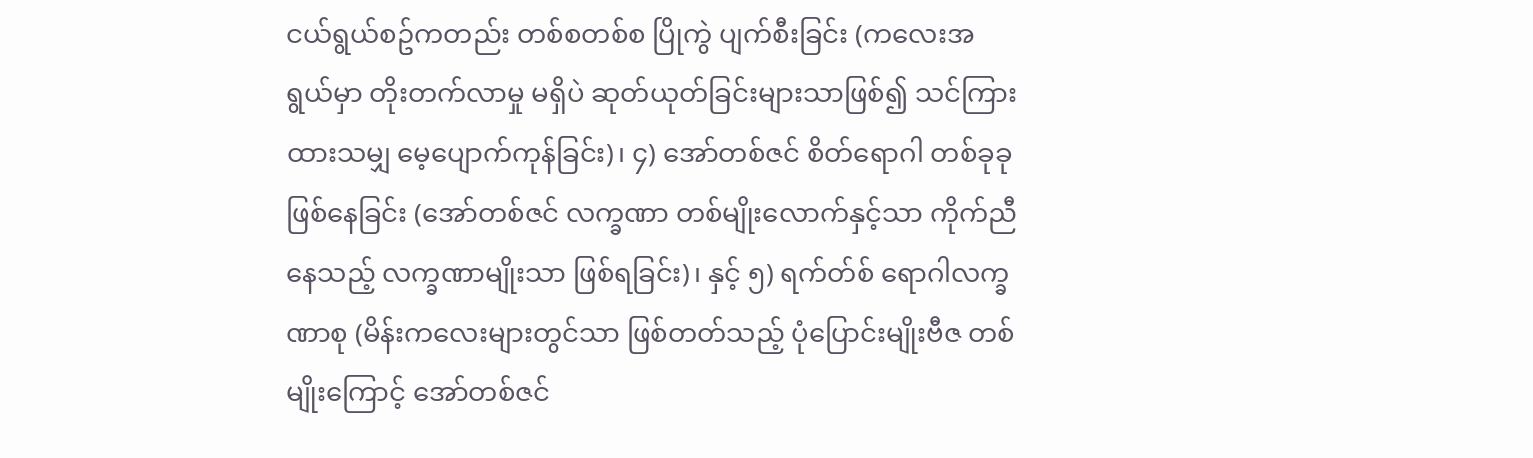ငယ်ရွယ်စဥ်ကတည်း တစ်စတစ်စ ပြိုကွဲ ပျက်စီးခြင်း (ကလေးအရွယ်မှာ တိုးတက်လာမှု မရှိပဲ ဆုတ်ယုတ်ခြင်းများသာဖြစ်၍ သင်ကြားထားသမျှ မေ့ပျောက်ကုန်ခြင်း)၊ ၄) အော်တစ်ဇင် စိတ်ရောဂါ တစ်ခုခု ဖြစ်နေခြင်း (အော်တစ်ဇင် လက္ခဏာ တစ်မျိုးလောက်နှင့်သာ ကိုက်ညီနေသည့် လက္ခဏာမျိုးသာ ဖြစ်ရခြင်း)၊ နှင့် ၅) ရက်တ်စ် ရောဂါလက္ခဏာစု (မိန်းကလေးများတွင်သာ ဖြစ်တတ်သည့် ပုံပြောင်းမျိုးဗီဇ တစ်မျိုးကြောင့် အော်တစ်ဇင်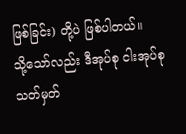ဖြစ်ခြင်း) တို့ပဲ ဖြစ်ပါတယ်။
သို့သော်လည်း ဒီအုပ်စု ငါးအုပ်စု သတ်မှတ်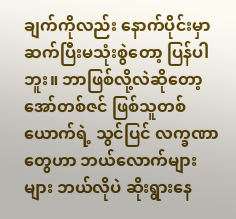ချက်ကိုလည်း နောက်ပိုင်းမှာ ဆက်ပြီးမသုံးစွဲတော့ ပြန်ပါဘူး။ ဘာဖြစ်လို့လဲဆိုတော့ အော်တစ်ဇင် ဖြစ်သူတစ်ယောက်ရဲ့ သွင်ပြင် လက္ခဏာတွေဟာ ဘယ်လောက်များများ ဘယ်လိုပဲ ဆိုးရွားနေ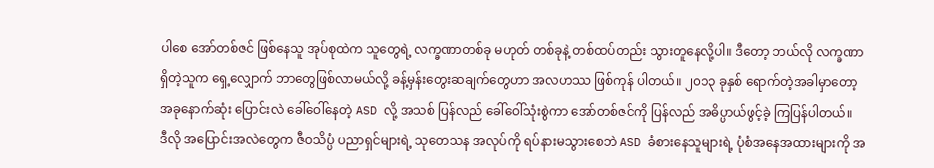ပါစေ အော်တစ်ဇင် ဖြစ်နေသူ အုပ်စုထဲက သူတွေရဲ့ လက္ခဏာတစ်ခု မဟုတ် တစ်ခုနဲ့ တစ်ထပ်တည်း သွားတူနေလို့ပါ။ ဒီတော့ ဘယ်လို လက္ခဏာ ရှိတဲ့သူက ရှေ့လျှောက် ဘာတွေဖြစ်လာမယ်လို့ ခန့်မှန်းတွေးဆချက်တွေဟာ အလဟဿ ဖြစ်ကုန် ပါတယ်။ ၂၀၁၃ ခုနှစ် ရောက်တဲ့အခါမှာတော့ အခုနောက်ဆုံး ပြောင်းလဲ ခေါ်ဝေါ်နေတဲ့ ASD လို့ အသစ် ပြန်လည် ခေါ်ဝေါ်သုံးစွဲကာ အော်တစ်ဇင်ကို ပြန်လည် အဓိပ္ပာယ်ဖွင့်ခဲ့ ကြပြန်ပါတယ်။
ဒီလို အပြောင်းအလဲတွေက ဇီဝသိပ္ပံ ပညာရှင်များရဲ့ သုတေသန အလုပ်ကို ရပ်နားမသွားစေဘဲ ASD ခံစားနေသူများရဲ့ ပုံစံအနေအထားများကို အ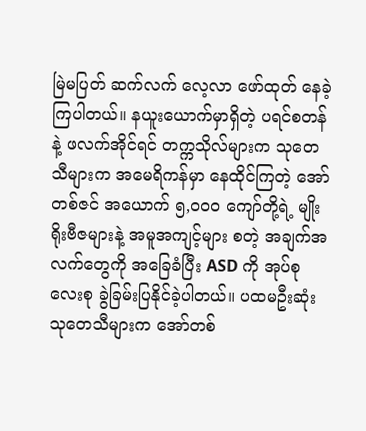မြဲမပြတ် ဆက်လက် လေ့လာ ဖော်ထုတ် နေခဲ့ကြပါတယ်။ နယူးယောက်မှာရှိတဲ့ ပရင်စတန် နဲ့ ဖလက်အိုင်ရင် တက္ကသိုလ်များက သုတေသီများက အမေရိကန်မှာ နေထိုင်ကြတဲ့ အော်တစ်ဇင် အယောက် ၅,၀၀၀ ကျော်တို့ရဲ့ မျိုးရိုးဗီဇများနဲ့ အမူအကျင့်များ စတဲ့ အချက်အလက်တွေကို အခြေခံပြီး ASD ကို အုပ်စု လေးစု ခွဲခြမ်းပြနိုင်ခဲ့ပါတယ်။ ပထမဦးဆုံး သုတေသီများက အော်တစ်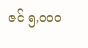ဇင် ၅,၀၀၀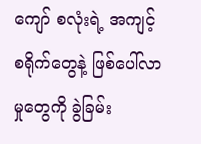ကျော် စလုံးရဲ့ အကျင့် စရိုက်တွေနဲ့ ဖြစ်ပေါ်လာမှုတွေကို ခွဲခြမ်း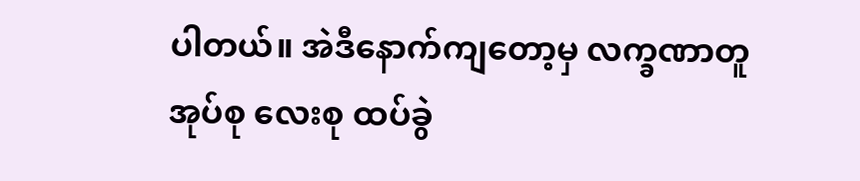ပါတယ်။ အဲဒီနောက်ကျတော့မှ လက္ခဏာတူ အုပ်စု လေးစု ထပ်ခွဲ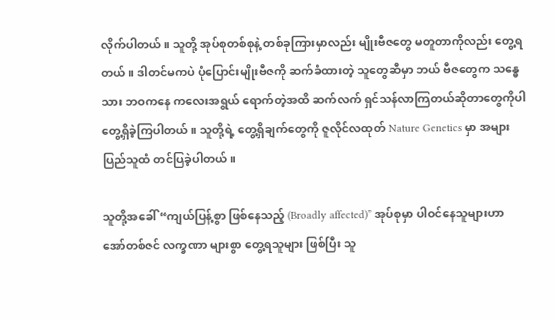လိုက်ပါတယ်။ သူတို့ အုပ်စုတစ်စုနဲ့ တစ်ခုကြားမှာလည်း မျိုးဗီဇတွေ မတူတာကိုလည်း တွေ့ရတယ်။ ဒါတင်မကပဲ ပုံပြောင်းမျိုးဗီဇကို ဆက်ခံထားတဲ့ သူတွေဆီမှာ ဘယ် ဗီဇတွေက သန္ဓေသား ဘဝကနေ ကလေးအရွယ် ရောက်တဲ့အထိ ဆက်လက် ရှင်သန်လာကြတယ်ဆိုတာတွေကိုပါ တွေ့ရှိခဲ့ကြပါတယ်။ သူတို့ရဲ့ တွေ့ရှိချက်တွေကို ဇူလိုင်လထုတ် Nature Genetics မှာ အများပြည်သူထံ တင်ပြခဲ့ပါတယ်။

သူတို့အခေါ် “ကျယ်ပြန့်စွာ ဖြစ်နေသည့် (Broadly affected)” အုပ်စုမှာ ပါဝင်နေသူများဟာ အော်တစ်ဇင် လက္ခဏာ များစွာ တွေ့ရသူများ ဖြစ်ပြီး သူ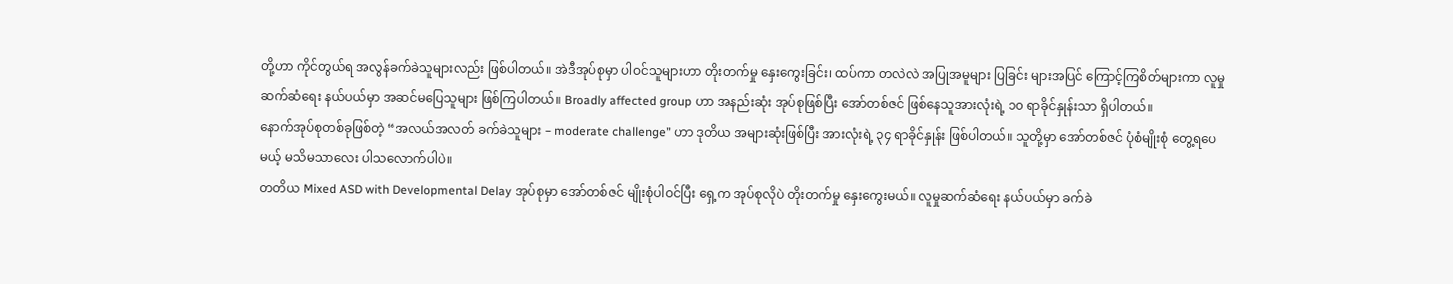တို့ဟာ ကိုင်တွယ်ရ အလွန်ခက်ခဲသူများလည်း ဖြစ်ပါတယ်။ အဲဒီအုပ်စုမှာ ပါဝင်သူများဟာ တိုးတက်မှု နှေးကွေးခြင်း၊ ထပ်ကာ တလဲလဲ အပြုအမူများ ပြခြင်း များအပြင် ကြောင့်ကြစိတ်များကာ လူမှုဆက်ဆံရေး နယ်ပယ်မှာ အဆင်မပြေသူများ ဖြစ်ကြပါတယ်။ Broadly affected group ဟာ အနည်းဆုံး အုပ်စုဖြစ်ပြီး အော်တစ်ဇင် ဖြစ်နေသူအားလုံးရဲ့ ၁၀ ရာခိုင်နှုန်းသာ ရှိပါတယ်။
နောက်အုပ်စုတစ်ခုဖြစ်တဲ့ “အလယ်အလတ် ခက်ခဲသူများ – moderate challenge” ဟာ ဒုတိယ အများဆုံးဖြစ်ပြီး အားလုံးရဲ့ ၃၄ ရာခိုင်နှုန်း ဖြစ်ပါတယ်။ သူတို့မှာ အော်တစ်ဇင် ပုံစံမျိုးစုံ တွေ့ရပေမယ့် မသိမသာလေး ပါသလောက်ပါပဲ။
တတိယ Mixed ASD with Developmental Delay အုပ်စုမှာ အော်တစ်ဇင် မျိုးစုံပါဝင်ပြီး ရှေ့က အုပ်စုလိုပဲ တိုးတက်မှု နှေးကွေးမယ်။ လူမှုဆက်ဆံရေး နယ်ပယ်မှာ ခက်ခဲ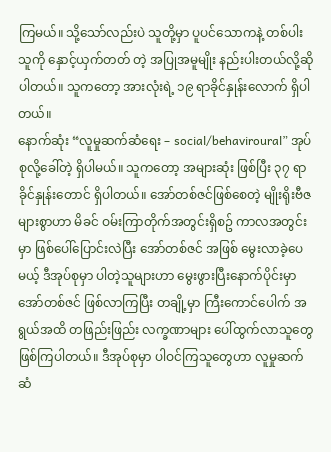ကြမယ်။ သို့သော်လည်းပဲ သူတို့မှာ ပူပင်သောကနဲ့ တစ်ပါးသူကို နှောင့်ယှက်တတ် တဲ့ အပြုအမူမျိုး နည်းပါးတယ်လို့ဆိုပါတယ်။ သူကတော့ အားလုံးရဲ့ ၁၉ ရာခိုင်နှုန်းလောက် ရှိပါတယ်။
နောက်ဆုံး “လူမှုဆက်ဆံရေး – social/behaviroural” အုပ်စုလို့ခေါ်တဲ့ ရှိပါမယ်။ သူကတော့ အများဆုံး ဖြစ်ပြီး ၃၇ ရာခိုင်နှုန်းတောင် ရှိပါတယ်။ အော်တစ်ဇင်ဖြစ်စေတဲ့ မျိုးရိုးဗီဇ များစွာဟာ မိခင် ဝမ်းကြာတိုက်အတွင်းရှိစဥ် ကာလအတွင်းမှာ ဖြစ်ပေါ်ပြောင်းလဲပြီး အော်တစ်ဇင် အဖြစ် မွေးလာခဲ့ပေမယ့် ဒီအုပ်စုမှာ ပါတဲ့သူများဟာ မွေးဖွားပြီးနောက်ပိုင်းမှာ အော်တစ်ဇင် ဖြစ်လာကြပြီး တချို့မှာ ကြီးကောင်ပေါက် အရွယ်အထိ တဖြည်းဖြည်း လက္ခဏာများ ပေါ်ထွက်လာသူတွေ ဖြစ်ကြပါတယ်။ ဒီအုပ်စုမှာ ပါဝင်ကြသူတွေဟာ လူမှုဆက်ဆံ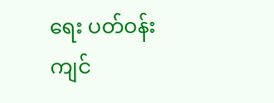ရေး ပတ်ဝန်းကျင်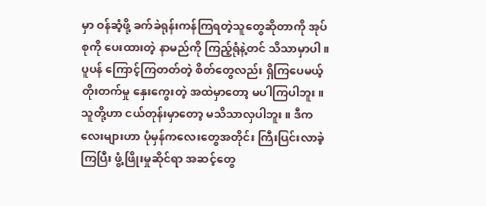မှာ ဝန်ဆံ့ဖို့ ခက်ခဲရုန်းကန်ကြရတဲ့သူတွေဆိုတာကို အုပ်စုကို ပေးထားတဲ့ နာမည်ကို ကြည့်ရုံနဲ့တင် သိသာမှာပါ။ ပူပန် ကြောင့်ကြတတ်တဲ့ စိတ်တွေလည်း ရှိကြပေမယ့် တိုးတက်မှု နှေးကွေးတဲ့ အထဲမှာတော့ မပါကြပါဘူး။
သူတို့ဟာ ငယ်တုန်းမှာတော့ မသိသာလှပါဘူး။ ဒီကလေးများဟာ ပုံမှန်ကလေးတွေအတိုင်း ကြီးပြင်းလာခဲ့ကြပြီး ဖွံ့ဖြိုးမှုဆိုင်ရာ အဆင့်တွေ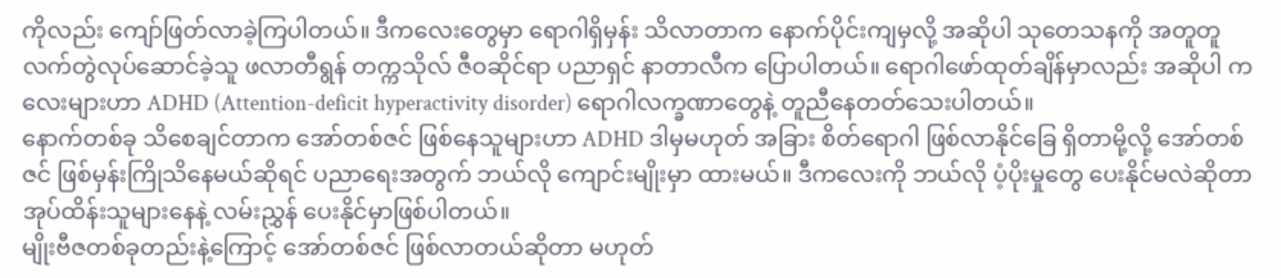ကိုလည်း ကျော်ဖြတ်လာခဲ့ကြပါတယ်။ ဒီကလေးတွေမှာ ရောဂါရှိမှန်း သိလာတာက နောက်ပိုင်းကျမှလို့ အဆိုပါ သုတေသနကို အတူတူ လက်တွဲလုပ်ဆောင်ခဲ့သူ ဖလာတီရွန် တက္ကသိုလ် ဇီဝဆိုင်ရာ ပညာရှင် နာတာလီက ပြောပါတယ်။ ရောဂါဖော်ထုတ်ချိန်မှာလည်း အဆိုပါ ကလေးများဟာ ADHD (Attention-deficit hyperactivity disorder) ရောဂါလက္ခဏာတွေနဲ့ တူညီနေတတ်သေးပါတယ်။
နောက်တစ်ခု သိစေချင်တာက အော်တစ်ဇင် ဖြစ်နေသူများဟာ ADHD ဒါမှမဟုတ် အခြား စိတ်ရောဂါ ဖြစ်လာနိုင်ခြေ ရှိတာမို့လို့ အော်တစ်ဇင် ဖြစ်မှန်းကြိုသိနေမယ်ဆိုရင် ပညာရေးအတွက် ဘယ်လို ကျောင်းမျိုးမှာ ထားမယ်။ ဒီကလေးကို ဘယ်လို ပံ့ပိုးမှုတွေ ပေးနိုင်မလဲဆိုတာ အုပ်ထိန်းသူများနေနဲ့ လမ်းညွှန် ပေးနိုင်မှာဖြစ်ပါတယ်။
မျိုးဗီဇတစ်ခုတည်းနဲ့ကြောင့် အော်တစ်ဇင် ဖြစ်လာတယ်ဆိုတာ မဟုတ်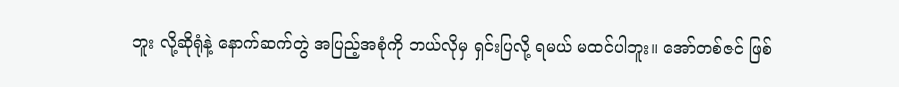ဘူး လို့ဆိုရုံနဲ့ နောက်ဆက်တွဲ အပြည့်အစုံကို ဘယ်လိုမှ ရှင်းပြလို့ ရမယ် မထင်ပါဘူး။ အော်တစ်ဇင် ဖြစ်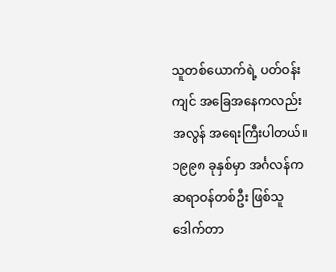သူတစ်ယောက်ရဲ့ ပတ်ဝန်းကျင် အခြေအနေကလည်း အလွန် အရေးကြီးပါတယ်။ ၁၉၉၈ ခုနှစ်မှာ အင်္ဂလန်က ဆရာဝန်တစ်ဦး ဖြစ်သူ ဒေါက်တာ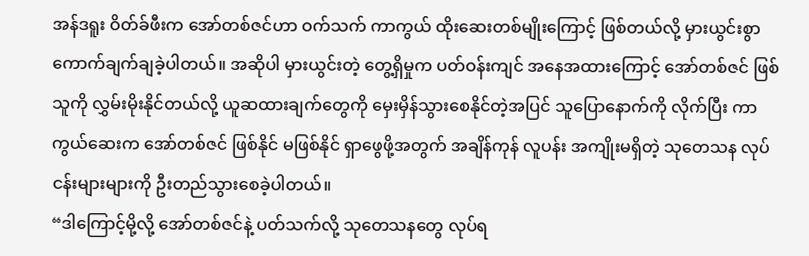အန်ဒရူး ဝိတ်ခ်ဖီးက အော်တစ်ဇင်ဟာ ဝက်သက် ကာကွယ် ထိုးဆေးတစ်မျိုးကြောင့် ဖြစ်တယ်လို့ မှားယွင်းစွာ ကောက်ချက်ချခဲ့ပါတယ်။ အဆိုပါ မှားယွင်းတဲ့ တွေ့ရှိမှုက ပတ်ဝန်းကျင် အနေအထားကြောင့် အော်တစ်ဇင် ဖြစ်သူကို လွှမ်းမိုးနိုင်တယ်လို့ ယူဆထားချက်တွေကို မှေးမှိန်သွားစေနိုင်တဲ့အပြင် သူပြောနောက်ကို လိုက်ပြီး ကာကွယ်ဆေးက အော်တစ်ဇင် ဖြစ်နိုင် မဖြစ်နိုင် ရှာဖွေဖို့အတွက် အချိန်ကုန် လူပန်း အကျိုးမရှိတဲ့ သုတေသန လုပ်ငန်းများများကို ဦးတည်သွားစေခဲ့ပါတယ်။
“ဒါကြောင့်မို့လို့ အော်တစ်ဇင်နဲ့ ပတ်သက်လို့ သုတေသနတွေ လုပ်ရ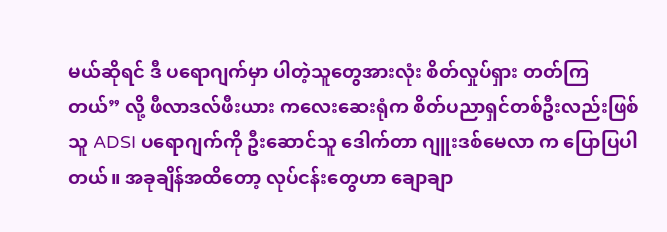မယ်ဆိုရင် ဒီ ပရောဂျက်မှာ ပါတဲ့သူတွေအားလုံး စိတ်လှုပ်ရှား တတ်ကြတယ်” လို့ ဖီလာဒလ်ဖီးယား ကလေးဆေးရုံက စိတ်ပညာရှင်တစ်ဦးလည်းဖြစ်သူ ADSI ပရောဂျက်ကို ဦးဆောင်သူ ဒေါက်တာ ဂျူးဒစ်မေလာ က ပြောပြပါတယ်။ အခုချိန်အထိတော့ လုပ်ငန်းတွေဟာ ချောချာ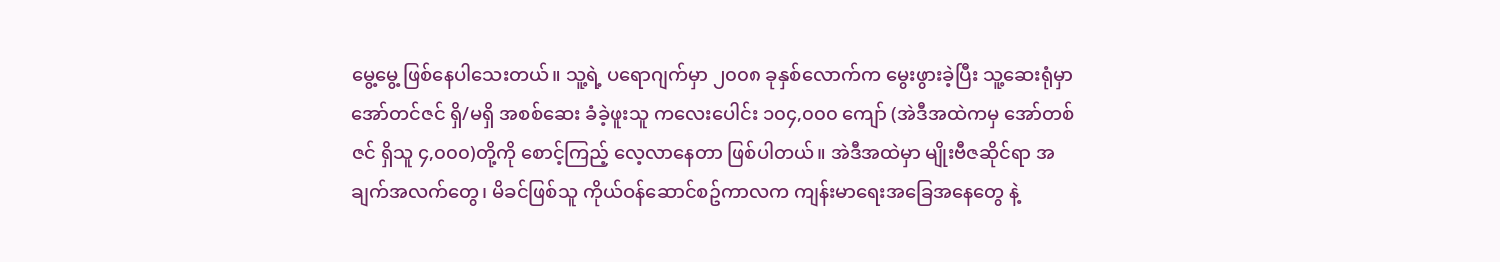မွေ့မွေ့ ဖြစ်နေပါသေးတယ်။ သူ့ရဲ့ ပရောဂျက်မှာ ၂၀၀၈ ခုနှစ်လောက်က မွေးဖွားခဲ့ပြီး သူ့ဆေးရုံမှာ အော်တင်ဇင် ရှိ/မရှိ အစစ်ဆေး ခံခဲ့ဖူးသူ ကလေးပေါင်း ၁၀၄,၀၀၀ ကျော် (အဲဒီအထဲကမှ အော်တစ်ဇင် ရှိသူ ၄,၀၀၀)တို့ကို စောင့်ကြည့် လေ့လာနေတာ ဖြစ်ပါတယ်။ အဲဒီအထဲမှာ မျိုးဗီဇဆိုင်ရာ အချက်အလက်တွေ၊ မိခင်ဖြစ်သူ ကိုယ်ဝန်ဆောင်စဥ်ကာလက ကျန်းမာရေးအခြေအနေတွေ နဲ့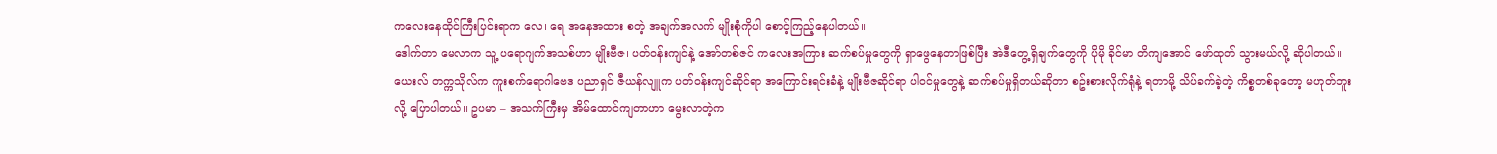ကလေးနေထိုင်ကြီးပြင်းရာက လေ၊ ရေ အနေအထား စတဲ့ အချက်အလက် မျိုးစုံကိုပါ စောင့်ကြည့်နေပါတယ်။
ဒေါက်တာ မေလာက သူ့ ပရောဂျက်အသစ်ဟာ မျိုးဗီဇ၊ ပတ်ဝန်းကျင်နဲ့ အော်တစ်ဇင် ကလေးအကြား ဆက်စပ်မှုတွေကို ရှာဖွေနေတာဖြစ်ပြီး အဲဒီတွေ့ရှိချက်တွေကို ပိုမို ခိုင်မာ တိကျအောင် ဖော်ထုတ် သွားမယ်လို့ ဆိုပါတယ်။
ယေးလ် တက္ကသိုလ်က ကူးစက်ရောဂါဗေဒ ပညာရှင် ဇီယန်လျူက ပတ်ဝန်းကျင်ဆိုင်ရာ အကြောင်းရင်းခံနဲ့ မျိုးဗီဇဆိုင်ရာ ပါဝင်မှုတွေနဲ့ ဆက်စပ်မှုရှိတယ်ဆိုတာ စဥ်းစားလိုက်ရုံနဲ့ ရတာမို့ သိပ်ခက်ခဲ့တဲ့ ကိစ္စတစ်ခုတော့ မဟုတ်ဘူးလို့ ပြောပါတယ်။ ဥပမာ – အသက်ကြီးမှ အိမ်ထောင်ကျတာဟာ မွေးလာတဲ့က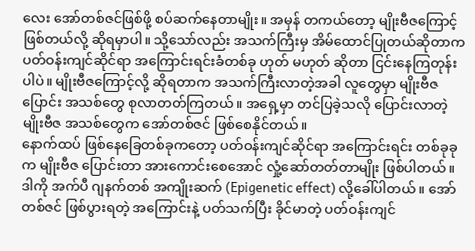လေး အော်တစ်ဇင်ဖြစ်ဖို့ စပ်ဆက်နေတာမျိုး။ အမှန် တကယ်တော့ မျိုးဗီဇကြောင့် ဖြစ်တယ်လို့ ဆိုရမှာပါ။ သို့သော်လည်း အသက်ကြီးမှ အိမ်ထောင်ပြုတယ်ဆိုတာက ပတ်ဝန်းကျင်ဆိုင်ရာ အကြောင်းရင်းခံတစ်ခု ဟုတ် မဟုတ် ဆိုတာ ငြင်းနေကြတုန်းပါပဲ။ မျိုးဗီဇကြောင့်လို့ ဆိုရတာက အသက်ကြီးလာတဲ့အခါ လူတွေမှာ မျိုးဗီဇပြောင်း အသစ်တွေ စုလာတတ်ကြတယ်။ အရှေ့မှာ တင်ပြခဲ့သလို ပြောင်းလာတဲ့ မျိုးဗီဇ အသစ်တွေက အော်တစ်ဇင် ဖြစ်စေနိုင်တယ်။
နောက်ထပ် ဖြစ်နေခြေတစ်ခုကတော့ ပတ်ဝန်းကျင်ဆိုင်ရာ အကြောင်းရင်း တစ်ခုခုက မျိုးဗီဇ ပြောင်းတာ အားကောင်းစေအောင် လှုံ့ဆော်တတ်တာမျိုး ဖြစ်ပါတယ်။ ဒါကို အက်ပီ ဂျနက်တစ် အကျိုးဆက် (Epigenetic effect) လို့ခေါ်ပါတယ်။ အော်တစ်ဇင် ဖြစ်ပွားရတဲ့ အကြောင်းနဲ့ ပတ်သက်ပြီး ခိုင်မာတဲ့ ပတ်ဝန်းကျင်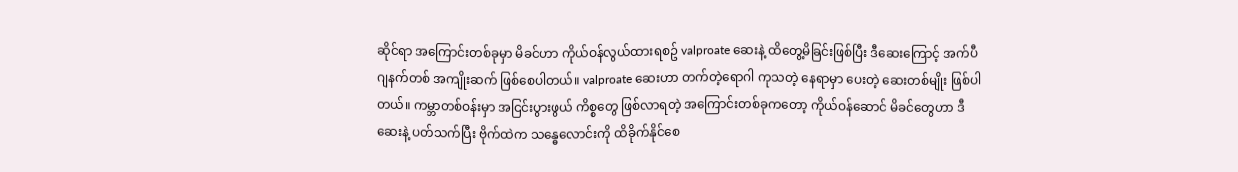ဆိုင်ရာ အကြောင်းတစ်ခုမှာ မိခင်ဟာ ကိုယ်ဝန်လွယ်ထားရစဥ် valproate ဆေးနဲ့ ထိတွေ့မိခြင်းဖြစ်ပြီး ဒီဆေးကြောင့် အက်ပီ ဂျနက်တစ် အကျိုးဆက် ဖြစ်စေပါတယ်။ valproate ဆေးဟာ တက်တဲ့ရောဂါ ကုသတဲ့ နေရာမှာ ပေးတဲ့ ဆေးတစ်မျိုး ဖြစ်ပါတယ်။ ကမ္ဘာတစ်ဝန်းမှာ အငြင်းပွားဖွယ် ကိစ္စတွေ ဖြစ်လာရတဲ့ အကြောင်းတစ်ခုကတော့ ကိုယ်ဝန်ဆောင် မိခင်တွေဟာ ဒီဆေးနဲ့ ပတ်သက်ပြီး ဗိုက်ထဲက သန္ဓေလောင်းကို ထိခိုက်နိုင်စေ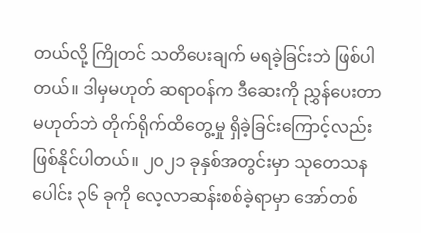တယ်လို့ ကြိုတင် သတိပေးချက် မရခဲ့ခြင်းဘဲ ဖြစ်ပါတယ်။ ဒါမှမဟုတ် ဆရာဝန်က ဒီဆေးကို ညွှန်ပေးတာ မဟုတ်ဘဲ တိုက်ရိုက်ထိတွေ့မှု ရှိခဲ့ခြင်းကြောင့်လည်း ဖြစ်နိုင်ပါတယ်။ ၂၀၂၁ ခုနှစ်အတွင်းမှာ သုတေသနပေါင်း ၃၆ ခုကို လေ့လာဆန်းစစ်ခဲ့ရာမှာ အော်တစ်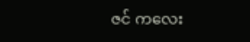ဇင် ကလေး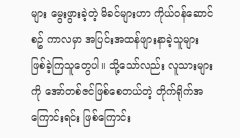များ မွေးဖွားခဲ့တဲ့ မိခင်များဟာ ကိုယ်ဝန်ဆောင်စဥ် ကာလမှာ အပြင်းအထန်ဖျားနာခဲ့သူများ ဖြစ်ခဲ့ကြသူတွေပါ။ သို့သော်လည်း လူသားများကို အော်တစ်ဇင်ဖြစ်စေတယ်တဲ့ တိုက်ရိုက်အကြောင်းရင်း ဖြစ်ကြောင်း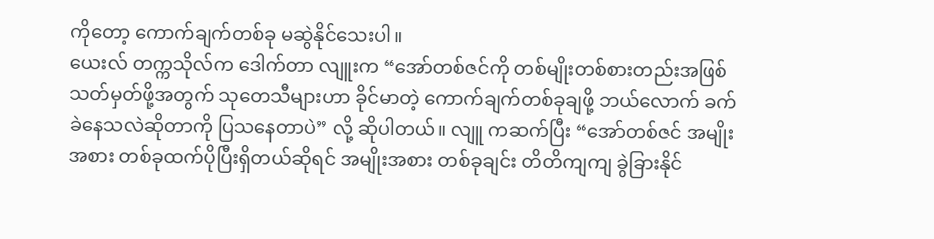ကိုတော့ ကောက်ချက်တစ်ခု မဆွဲနိုင်သေးပါ။
ယေးလ် တက္ကသိုလ်က ဒေါက်တာ လျူးက “အော်တစ်ဇင်ကို တစ်မျိုးတစ်စားတည်းအဖြစ် သတ်မှတ်ဖို့အတွက် သုတေသီများဟာ ခိုင်မာတဲ့ ကောက်ချက်တစ်ခုချဖို့ ဘယ်လောက် ခက်ခဲနေသလဲဆိုတာကို ပြသနေတာပဲ” လို့ ဆိုပါတယ်။ လျူ ကဆက်ပြီး “အော်တစ်ဇင် အမျိုးအစား တစ်ခုထက်ပိုပြီးရှိတယ်ဆိုရင် အမျိုးအစား တစ်ခုချင်း တိတိကျကျ ခွဲခြားနိုင်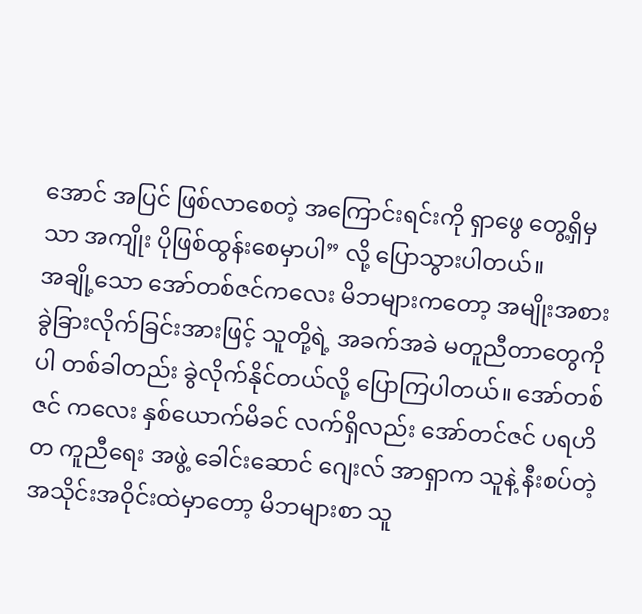အောင် အပြင် ဖြစ်လာစေတဲ့ အကြောင်းရင်းကို ရှာဖွေ တွေ့ရှိမှသာ အကျိုး ပိုဖြစ်ထွန်းစေမှာပါ” လို့ ပြောသွားပါတယ်။
အချို့သော အော်တစ်ဇင်ကလေး မိဘများကတော့ အမျိုးအစားခွဲခြားလိုက်ခြင်းအားဖြင့် သူတို့ရဲ့ အခက်အခဲ မတူညီတာတွေကိုပါ တစ်ခါတည်း ခွဲလိုက်နိုင်တယ်လို့ ပြောကြပါတယ်။ အော်တစ်ဇင် ကလေး နှစ်ယောက်မိခင် လက်ရှိလည်း အော်တင်ဇင် ပရဟိတ ကူညီရေး အဖွဲ့ ခေါင်းဆောင် ဂျေးလ် အာရှာက သူနဲ့ နီးစပ်တဲ့ အသိုင်းအဝိုင်းထဲမှာတော့ မိဘများစာ သူ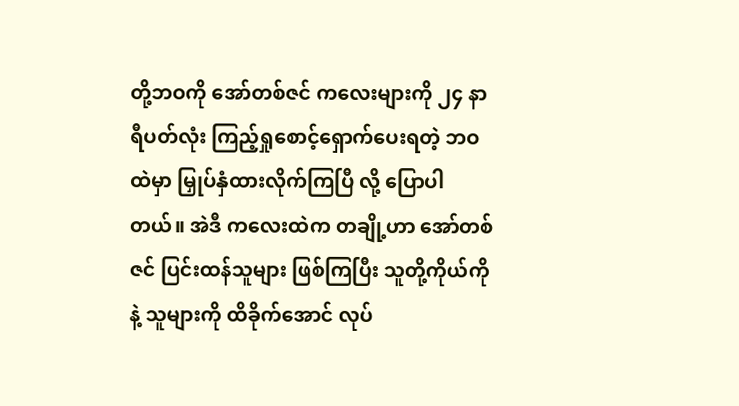တို့ဘဝကို အော်တစ်ဇင် ကလေးများကို ၂၄ နာရီပတ်လုံး ကြည့်ရှုစောင့်ရှောက်ပေးရတဲ့ ဘဝထဲမှာ မြှုပ်နှံထားလိုက်ကြပြီ လို့ ပြောပါတယ်။ အဲဒီ ကလေးထဲက တချို့ဟာ အော်တစ်ဇင် ပြင်းထန်သူများ ဖြစ်ကြပြီး သူတို့ကိုယ်ကို နဲ့ သူများကို ထိခိုက်အောင် လုပ်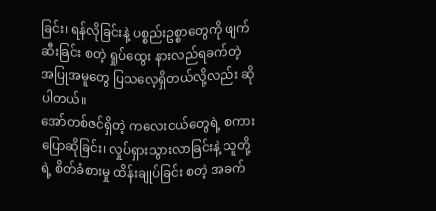ခြင်း၊ ရန်လိုခြင်းနဲ့ ပစ္စည်းဥစ္စာတွေကို ဖျက်ဆီးခြင်း စတဲ့ ရှုပ်ထွေး နားလည်ရခက်တဲ့ အပြုအမူတွေ ပြသလေ့ရှိတယ်လို့လည်း ဆိုပါတယ်။
အော်တစ်ဇင်ရှိတဲ့ ကလေးငယ်တွေရဲ့ စကားပြောဆိုခြင်း၊ လှုပ်ရှားသွားလာခြင်းနဲ့ သူတို့ရဲ့ စိတ်ခံစားမှု ထိန်းချုပ်ခြင်း စတဲ့ အခက်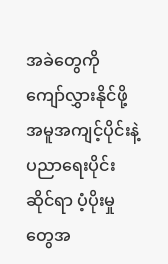အခဲတွေကို ကျော်လွှားနိုင်ဖို့ အမူအကျင့်ပိုင်းနဲ့ ပညာရေးပိုင်းဆိုင်ရာ ပံ့ပိုးမှုတွေအ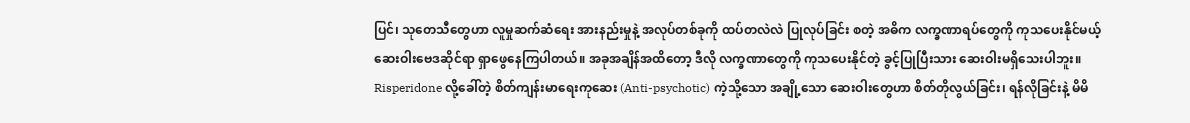ပြင်၊ သုတေသီတွေဟာ လူမှုဆက်ဆံရေး အားနည်းမှုနဲ့ အလုပ်တစ်ခုကို ထပ်တလဲလဲ ပြုလုပ်ခြင်း စတဲ့ အဓိက လက္ခဏာရပ်တွေကို ကုသပေးနိုင်မယ့် ဆေးဝါးဗေဒဆိုင်ရာ ရှာဖွေနေကြပါတယ်။ အခုအချိန်အထိတော့ ဒီလို လက္ခဏာတွေကို ကုသပေးနိုင်တဲ့ ခွင့်ပြုပြီးသား ဆေးဝါးမရှိသေးပါဘူး။ Risperidone လို့ခေါ်တဲ့ စိတ်ကျန်းမာရေးကုဆေး (Anti-psychotic) ကဲ့သို့သော အချို့သော ဆေးဝါးတွေဟာ စိတ်တိုလွယ်ခြင်း၊ ရန်လိုခြင်းနဲ့ မိမိ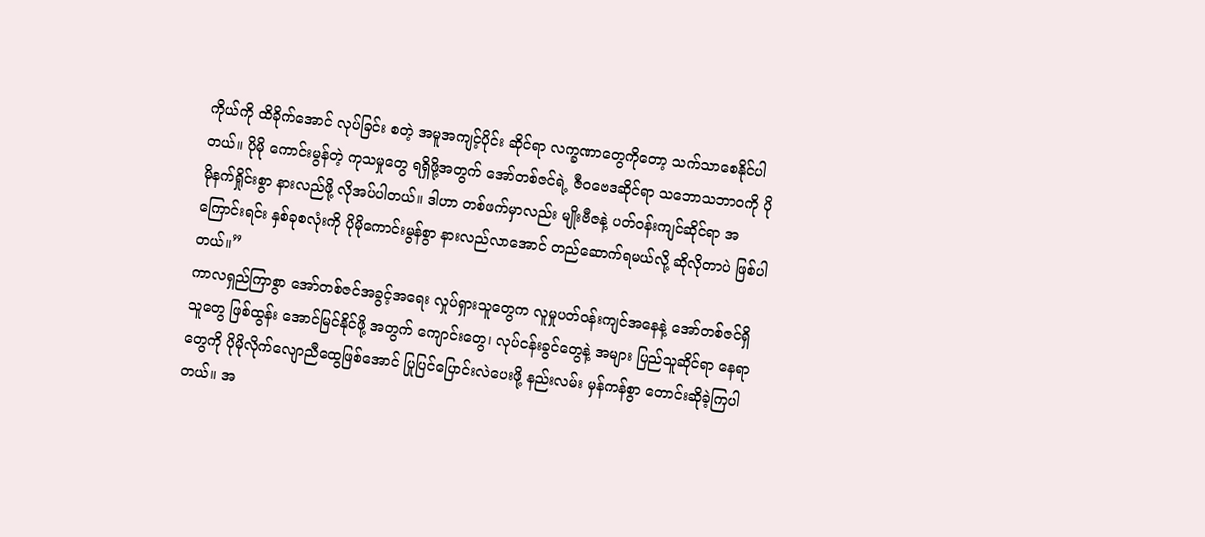ကိုယ်ကို ထိခိုက်အောင် လုပ်ခြင်း စတဲ့ အမူအကျင့်ပိုင်း ဆိုင်ရာ လက္ခဏာတွေကိုတော့ သက်သာစေနိုင်ပါတယ်။ ပိုမို ကောင်းမွန်တဲ့ ကုသမှုတွေ ရရှိဖို့အတွက် အော်တစ်ဇင်ရဲ့ ဇီဝဗေဒဆိုင်ရာ သဘောသဘာဝကို ပိုမိုနက်ရှိုင်းစွာ နားလည်ဖို့ လိုအပ်ပါတယ်။ ဒါဟာ တစ်ဖက်မှာလည်း မျိုးဗီဇနဲ့ ပတ်ဝန်းကျင်ဆိုင်ရာ အကြောင်းရင်း နှစ်ခုစလုံးကို ပိုမိုကောင်းမွန်စွာ နားလည်လာအောင် တည်ဆောက်ရမယ်လို့ ဆိုလိုတာပဲ ဖြစ်ပါတယ်။”
ကာလရှည်ကြာစွာ အော်တစ်ဇင်အခွင့်အရေး လှုပ်ရှားသူတွေက လူမှုပတ်ဝန်းကျင်အနေနဲ့ အော်တစ်ဇင်ရှိသူတွေ ဖြစ်ထွန်း အောင်မြင်နိုင်ဖို့ အတွက် ကျောင်းတွေ၊ လုပ်ငန်းခွင်တွေနဲ့ အများ ပြည်သူဆိုင်ရာ နေရာတွေကို ပိုမိုလိုက်လျောညီထွေဖြစ်အောင် ပြုပြင်ပြောင်းလဲပေးဖို့ နည်းလမ်း မှန်ကန်စွာ တောင်းဆိုခဲ့ကြပါတယ်။ အ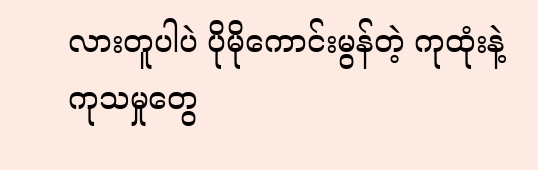လားတူပါပဲ ပိုမိုကောင်းမွန်တဲ့ ကုထုံးနဲ့ ကုသမှုတွေ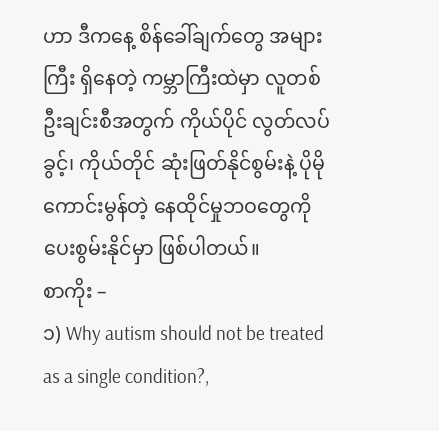ဟာ ဒီကနေ့ စိန်ခေါ်ချက်တွေ အများကြီး ရှိနေတဲ့ ကမ္ဘာကြီးထဲမှာ လူတစ်ဦးချင်းစီအတွက် ကိုယ်ပိုင် လွတ်လပ်ခွင့်၊ ကိုယ်တိုင် ဆုံးဖြတ်နိုင်စွမ်းနဲ့ ပိုမို ကောင်းမွန်တဲ့ နေထိုင်မှုဘဝတွေကို ပေးစွမ်းနိုင်မှာ ဖြစ်ပါတယ်။
စာကိုး –
၁) Why autism should not be treated as a single condition?,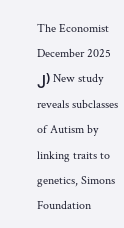The Economist December 2025
၂) New study reveals subclasses of Autism by linking traits to genetics, Simons Foundation